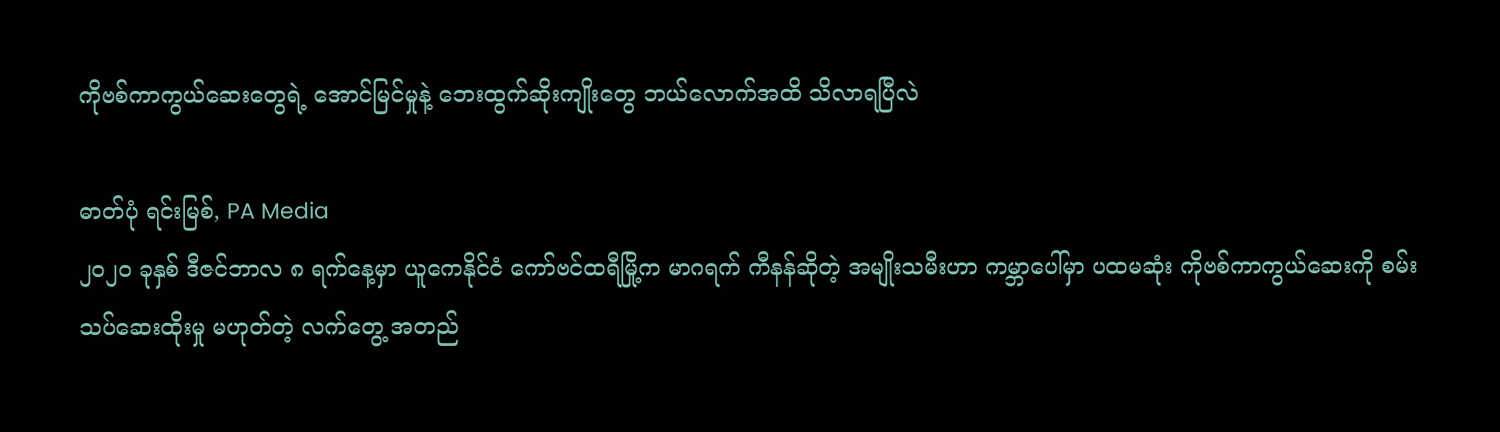ကိုဗစ်ကာကွယ်ဆေးတွေရဲ့ အောင်မြင်မှုနဲ့ ဘေးထွက်ဆိုးကျိုးတွေ ဘယ်လောက်အထိ သိလာရပြီလဲ

ဓာတ်ပုံ ရင်းမြစ်, PA Media
၂၀၂၀ ခုနှစ် ဒီဇင်ဘာလ ၈ ရက်နေ့မှာ ယူကေနိုင်ငံ ကော်ဗင်ထရီမြို့က မာဂရက် ကီနန်ဆိုတဲ့ အမျိုးသမီးဟာ ကမ္ဘာပေါ်မှာ ပထမဆုံး ကိုဗစ်ကာကွယ်ဆေးကို စမ်းသပ်ဆေးထိုးမှု မဟုတ်တဲ့ လက်တွေ့ အတည်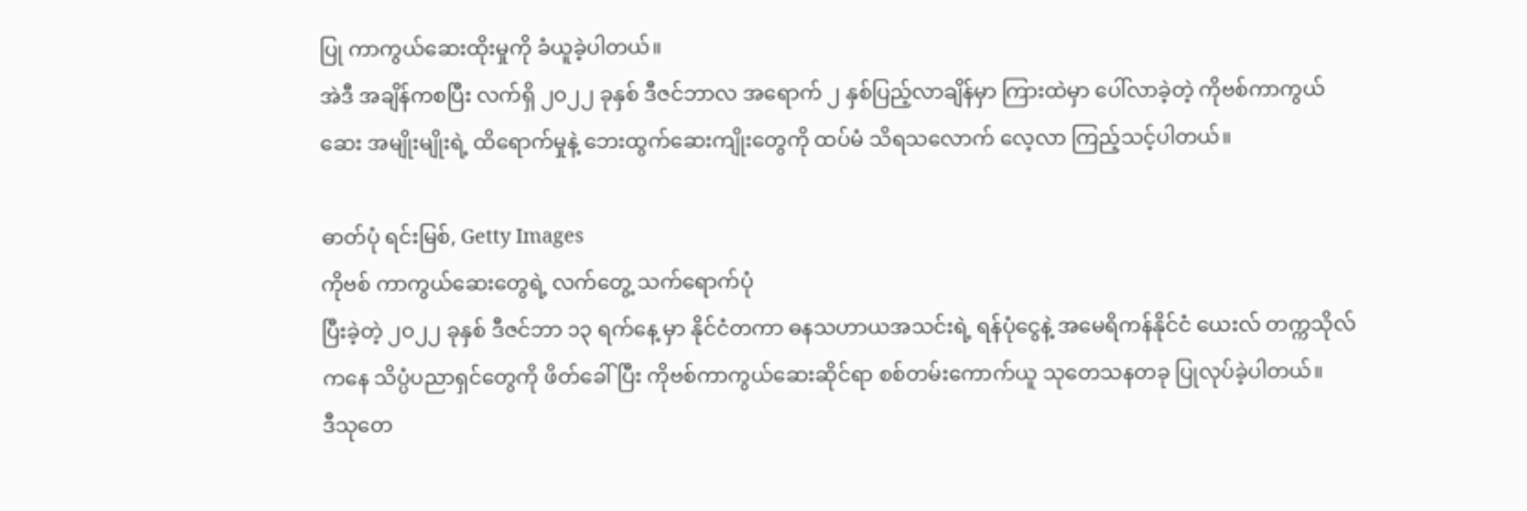ပြု ကာကွယ်ဆေးထိုးမှုကို ခံယူခဲ့ပါတယ်။
အဲဒီ အချိန်ကစပြီး လက်ရှိ ၂၀၂၂ ခုနှစ် ဒီဇင်ဘာလ အရောက် ၂ နှစ်ပြည့်လာချိန်မှာ ကြားထဲမှာ ပေါ်လာခဲ့တဲ့ ကိုဗစ်ကာကွယ်ဆေး အမျိုးမျိုးရဲ့ ထိရောက်မှုနဲ့ ဘေးထွက်ဆေးကျိုးတွေကို ထပ်မံ သိရသလောက် လေ့လာ ကြည့်သင့်ပါတယ်။

ဓာတ်ပုံ ရင်းမြစ်, Getty Images
ကိုဗစ် ကာကွယ်ဆေးတွေရဲ့ လက်တွေ့ သက်ရောက်ပုံ
ပြီးခဲ့တဲ့ ၂၀၂၂ ခုနှစ် ဒီဇင်ဘာ ၁၃ ရက်နေ့ မှာ နိုင်ငံတကာ ဓနသဟာယအသင်းရဲ့ ရန်ပုံငွေနဲ့ အမေရိကန်နိုင်ငံ ယေးလ် တက္ကသိုလ်ကနေ သိပ္ပံပညာရှင်တွေကို ဖိတ်ခေါ်ပြီး ကိုဗစ်ကာကွယ်ဆေးဆိုင်ရာ စစ်တမ်းကောက်ယူ သုတေသနတခု ပြုလုပ်ခဲ့ပါတယ်။
ဒီသုတေ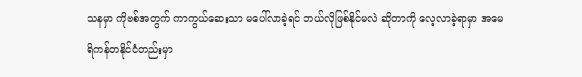သနမှာ ကိုဗစ်အတွက် ကာကွယ်ဆေးသာ မပေါ်လာခဲ့ရင် ဘယ်လိုဖြစ်နိုင်မလဲ ဆိုတာကို လေ့လာခဲ့ရာမှာ အမေရိကန်တနိုင်ငံတည်းမှာ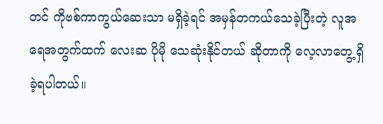တင် ကိုဗစ်ကာကွယ်ဆေးသာ မရှိခဲ့ရင် အမှန်တကယ်သေခဲ့ပြီးတဲ့ လူအရေအတွက်ထက် လေးဆ ပိုမို သေဆုံးနိုင်တယ် ဆိုတာကို လေ့လာတွေ့ ရှိခဲ့ရပါတယ်။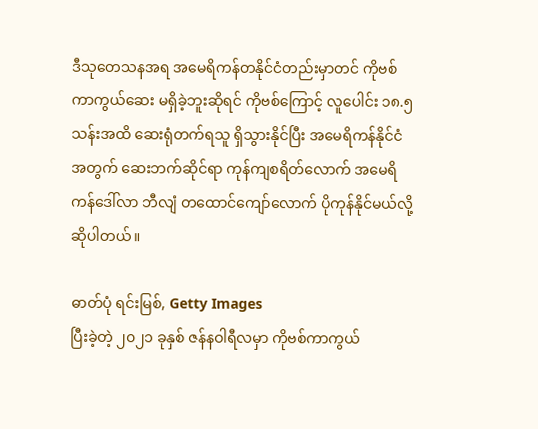ဒီသုတေသနအရ အမေရိကန်တနိုင်ငံတည်းမှာတင် ကိုဗစ်ကာကွယ်ဆေး မရှိခဲ့ဘူးဆိုရင် ကိုဗစ်ကြောင့် လူပေါင်း ၁၈.၅ သန်းအထိ ဆေးရုံတက်ရသူ ရှိသွားနိုင်ပြီး အမေရိကန်နိုင်ငံအတွက် ဆေးဘက်ဆိုင်ရာ ကုန်ကျစရိတ်လောက် အမေရိကန်ဒေါ်လာ ဘီလျံ တထောင်ကျော်လောက် ပိုကုန်နိုင်မယ်လို့ ဆိုပါတယ်။

ဓာတ်ပုံ ရင်းမြစ်, Getty Images
ပြီးခဲ့တဲ့ ၂၀၂၁ ခုနှစ် ဇန်နဝါရီလမှာ ကိုဗစ်ကာကွယ်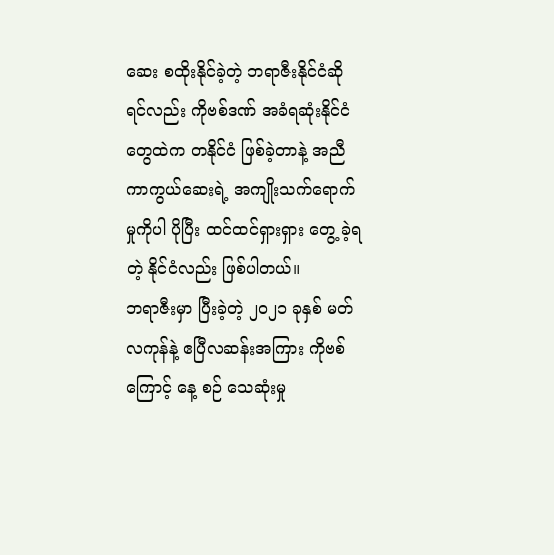ဆေး စထိုးနိုင်ခဲ့တဲ့ ဘရာဇီးနိုင်ငံဆိုရင်လည်း ကိုဗစ်ဒဏ် အခံရဆုံးနိုင်ငံတွေထဲက တနိုင်ငံ ဖြစ်ခဲ့တာနဲ့ အညီ ကာကွယ်ဆေးရဲ့ အကျိုးသက်ရောက်မှုကိုပါ ပိုပြီး ထင်ထင်ရှားရှား တွေ့ ခဲ့ရတဲ့ နိုင်ငံလည်း ဖြစ်ပါတယ်။
ဘရာဇီးမှာ ပြီးခဲ့တဲ့ ၂၀၂၁ ခုနှစ် မတ်လကုန်နဲ့ ဧပြီလဆန်းအကြား ကိုဗစ်ကြောင့် နေ့ စဉ် သေဆုံးမှု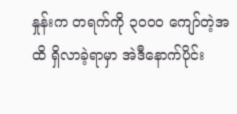နှုန်းက တရက်ကို ၃၀ဝ၀ ကျော်တဲ့အထိ ရှိလာခဲ့ရာမှာ အဲဒီနောက်ပိုင်း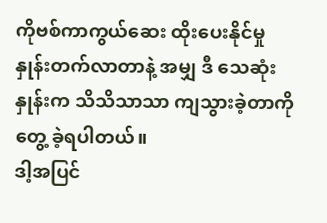ကိုဗစ်ကာကွယ်ဆေး ထိုးပေးနိုင်မှု နှုန်းတက်လာတာနဲ့ အမျှ ဒီ သေဆုံးနှုန်းက သိသိသာသာ ကျသွားခဲ့တာကို တွေ့ ခဲ့ရပါတယ်။
ဒါ့အပြင်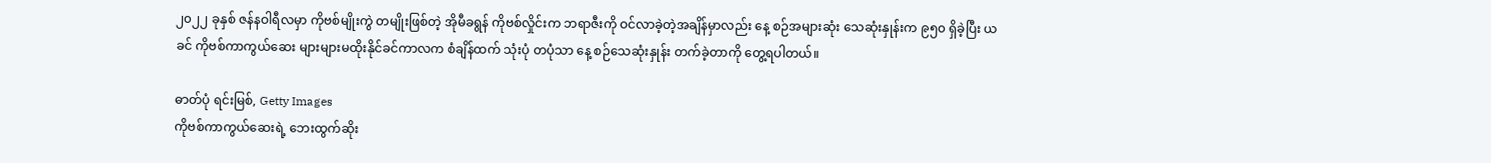၂၀၂၂ ခုနှစ် ဇန်နဝါရီလမှာ ကိုဗစ်မျိုးကွဲ တမျိုးဖြစ်တဲ့ အိုမီခရွန် ကိုဗစ်လှိုင်းက ဘရာဇီးကို ဝင်လာခဲ့တဲ့အချိန်မှာလည်း နေ့ စဉ်အများဆုံး သေဆုံးနှုန်းက ၉၅၀ ရှိခဲ့ပြီး ယခင် ကိုဗစ်ကာကွယ်ဆေး များများမထိုးနိုင်ခင်ကာလက စံချိန်ထက် သုံးပုံ တပုံသာ နေ့ စဉ်သေဆုံးနှုန်း တက်ခဲ့တာကို တွေ့ရပါတယ်။

ဓာတ်ပုံ ရင်းမြစ်, Getty Images
ကိုဗစ်ကာကွယ်ဆေးရဲ့ ဘေးထွက်ဆိုး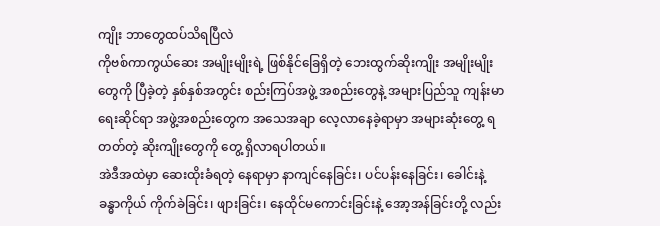ကျိုး ဘာတွေထပ်သိရပြီလဲ
ကိုဗစ်ကာကွယ်ဆေး အမျိုးမျိုးရဲ့ ဖြစ်နိုင်ခြေရှိတဲ့ ဘေးထွက်ဆိုးကျိုး အမျိုးမျိုးတွေကို ပြီခဲ့တဲ့ နှစ်နှစ်အတွင်း စည်းကြပ်အဖွဲ့ အစည်းတွေနဲ့ အများပြည်သူ ကျန်းမာရေးဆိုင်ရာ အဖွဲ့အစည်းတွေက အသေအချာ လေ့လာနေခဲ့ရာမှာ အများဆုံးတွေ့ ရတတ်တဲ့ ဆိုးကျိုးတွေကို တွေ့ ရှိလာရပါတယ်။
အဲဒီအထဲမှာ ဆေးထိုးခံရတဲ့ နေရာမှာ နာကျင်နေခြင်း၊ ပင်ပန်းနေခြင်း၊ ခေါင်းနဲ့ ခန္ဓာကိုယ် ကိုက်ခဲခြင်း၊ ဖျားခြင်း၊ နေထိုင်မကောင်းခြင်းနဲ့ အော့အန်ခြင်းတို့ လည်း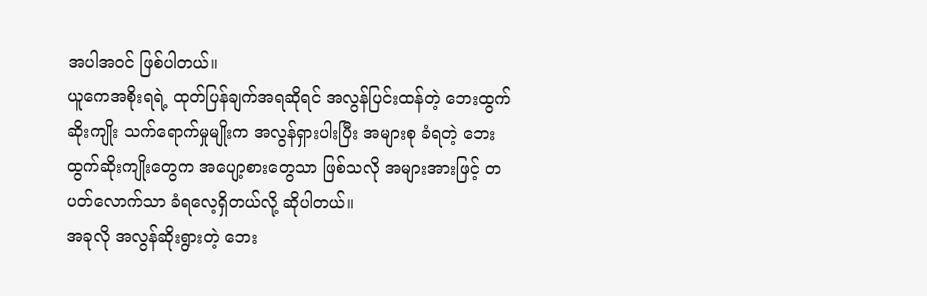အပါအဝင် ဖြစ်ပါတယ်။
ယူကေအစိုးရရဲ့ ထုတ်ပြန်ချက်အရဆိုရင် အလွန်ပြင်းထန်တဲ့ ဘေးထွက်ဆိုးကျိုး သက်ရောက်မှုမျိုးက အလွန်ရှားပါးပြီး အများစု ခံရတဲ့ ဘေးထွက်ဆိုးကျိုးတွေက အပျော့စားတွေသာ ဖြစ်သလို အများအားဖြင့် တပတ်လောက်သာ ခံရလေ့ရှိတယ်လို့ ဆိုပါတယ်။
အခုလို အလွန်ဆိုးရွားတဲ့ ဘေး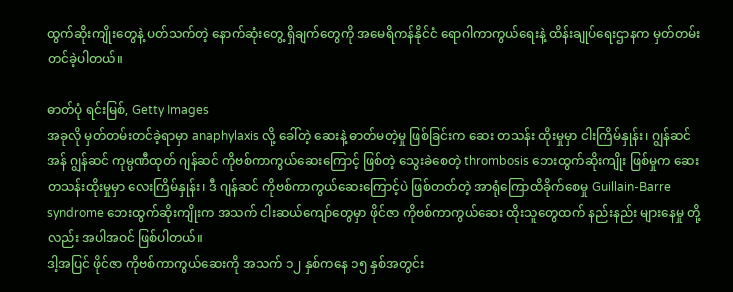ထွက်ဆိုးကျိုးတွေနဲ့ ပတ်သက်တဲ့ နောက်ဆုံးတွေ့ ရှိချက်တွေကို အမေရိကန်နိုင်ငံ ရောဂါကာကွယ်ရေးနဲ့ ထိန်းချုပ်ရေးဌာနက မှတ်တမ်းတင်ခဲ့ပါတယ်။

ဓာတ်ပုံ ရင်းမြစ်, Getty Images
အခုလို မှတ်တမ်းတင်ခဲ့ရာမှာ anaphylaxis လို့ ခေါ်တဲ့ ဆေးနဲ့ ဓာတ်မတဲ့မှု ဖြစ်ခြင်းက ဆေး တသန်း ထိုးမှုမှာ ငါးကြိမ်နှုန်း၊ ဂျွန်ဆင် အန် ဂျွန်ဆင် ကုမ္ပဏီထုတ် ဂျန်ဆင် ကိုဗစ်ကာကွယ်ဆေးကြောင့် ဖြစ်တဲ့ သွေးခဲစေတဲ့ thrombosis ဘေးထွက်ဆိုးကျိုး ဖြစ်မှုက ဆေး တသန်းထိုးမှုမှာ လေးကြိမ်နှုန်း၊ ဒီ ဂျန်ဆင် ကိုဗစ်ကာကွယ်ဆေးကြောင့်ပဲ ဖြစ်တတ်တဲ့ အာရုံကြောထိခိုက်စေမှု Guillain-Barre syndrome ဘေးထွက်ဆိုးကျိုးက အသက် ငါးဆယ်ကျော်တွေမှာ ဖိုင်ဇာ ကိုဗစ်ကာကွယ်ဆေး ထိုးသူတွေထက် နည်းနည်း များနေမှု တို့ လည်း အပါအဝင် ဖြစ်ပါတယ်။
ဒါ့အပြင် ဖိုင်ဇာ ကိုဗစ်ကာကွယ်ဆေးကို အသက် ၁၂ နှစ်ကနေ ၁၅ နှစ်အတွင်း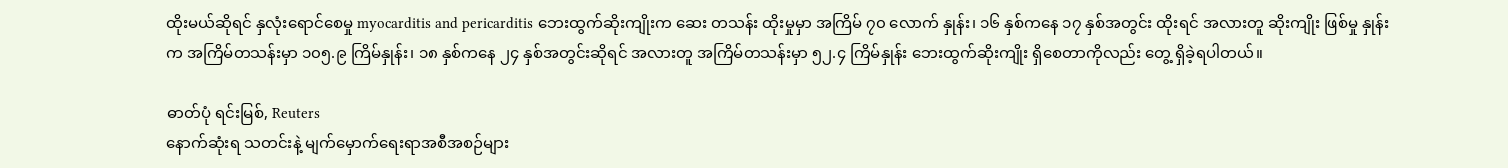ထိုးမယ်ဆိုရင် နှလုံးရောင်စေမှု myocarditis and pericarditis ဘေးထွက်ဆိုးကျိုးက ဆေး တသန်း ထိုးမှုမှာ အကြိမ် ၇၀ လောက် နှုန်း၊ ၁၆ နှစ်ကနေ ၁၇ နှစ်အတွင်း ထိုးရင် အလားတူ ဆိုးကျိုး ဖြစ်မှု နှုန်းက အကြိမ်တသန်းမှာ ၁၀၅.၉ ကြိမ်နှုန်း၊ ၁၈ နှစ်ကနေ ၂၄ နှစ်အတွင်းဆိုရင် အလားတူ အကြိမ်တသန်းမှာ ၅၂.၄ ကြိမ်နှုန်း ဘေးထွက်ဆိုးကျိုး ရှိစေတာကိုလည်း တွေ့ ရှိခဲ့ရပါတယ်။

ဓာတ်ပုံ ရင်းမြစ်, Reuters
နောက်ဆုံးရ သတင်းနဲ့ မျက်မှောက်ရေးရာအစီအစဉ်များ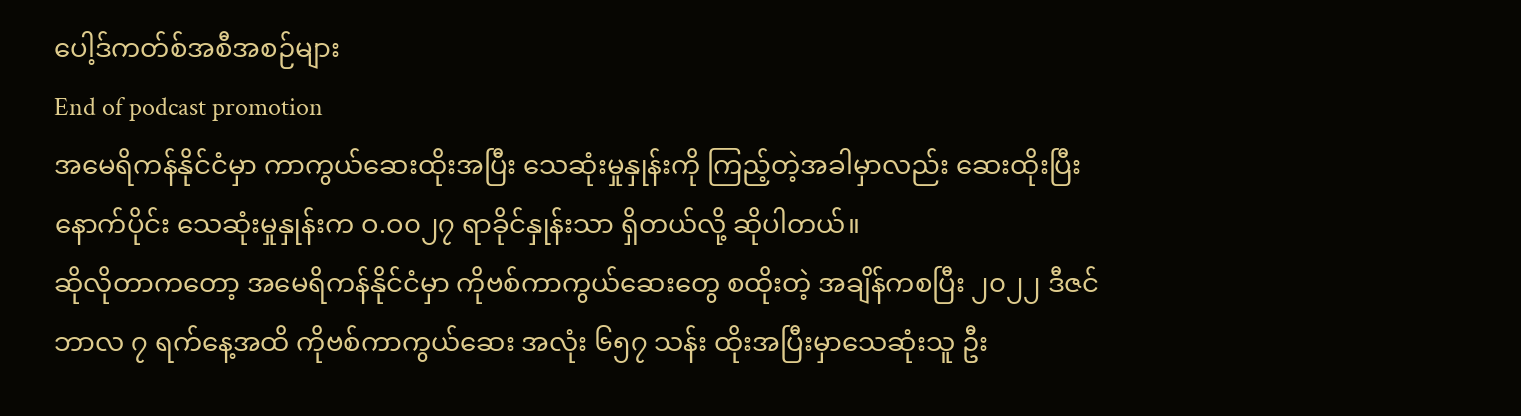ပေါ့ဒ်ကတ်စ်အစီအစဉ်များ
End of podcast promotion
အမေရိကန်နိုင်ငံမှာ ကာကွယ်ဆေးထိုးအပြီး သေဆုံးမှုနှုန်းကို ကြည့်တဲ့အခါမှာလည်း ဆေးထိုးပြီးနောက်ပိုင်း သေဆုံးမှုနှုန်းက ဝ.ဝ၀၂၇ ရာခိုင်နှုန်းသာ ရှိတယ်လို့ ဆိုပါတယ်။
ဆိုလိုတာကတော့ အမေရိကန်နိုင်ငံမှာ ကိုဗစ်ကာကွယ်ဆေးတွေ စထိုးတဲ့ အချိန်ကစပြီး ၂၀၂၂ ဒီဇင်ဘာလ ၇ ရက်နေ့အထိ ကိုဗစ်ကာကွယ်ဆေး အလုံး ၆၅၇ သန်း ထိုးအပြီးမှာသေဆုံးသူ ဦး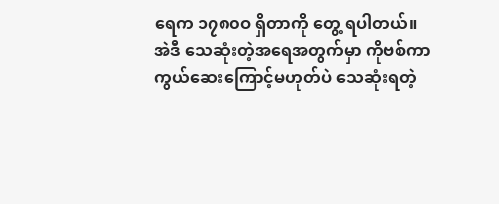ရေက ၁၇၈၀ဝ ရှိတာကို တွေ့ ရပါတယ်။
အဲဒီ သေဆုံးတဲ့အရေအတွက်မှာ ကိုဗစ်ကာကွယ်ဆေးကြောင့်မဟုတ်ပဲ သေဆုံးရတဲ့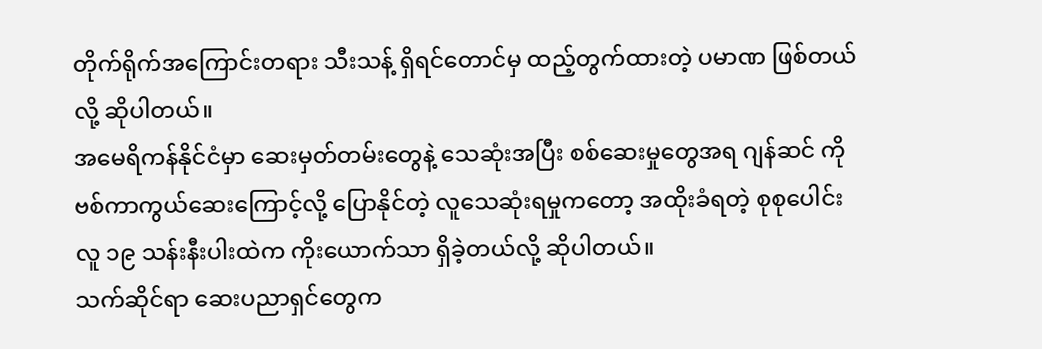တိုက်ရိုက်အကြောင်းတရား သီးသန့် ရှိရင်တောင်မှ ထည့်တွက်ထားတဲ့ ပမာဏ ဖြစ်တယ်လို့ ဆိုပါတယ်။
အမေရိကန်နိုင်ငံမှာ ဆေးမှတ်တမ်းတွေနဲ့ သေဆုံးအပြီး စစ်ဆေးမှုတွေအရ ဂျန်ဆင် ကိုဗစ်ကာကွယ်ဆေးကြောင့်လို့ ပြောနိုင်တဲ့ လူသေဆုံးရမှုကတော့ အထိုးခံရတဲ့ စုစုပေါင်း လူ ၁၉ သန်းနီးပါးထဲက ကိုးယောက်သာ ရှိခဲ့တယ်လို့ ဆိုပါတယ်။
သက်ဆိုင်ရာ ဆေးပညာရှင်တွေက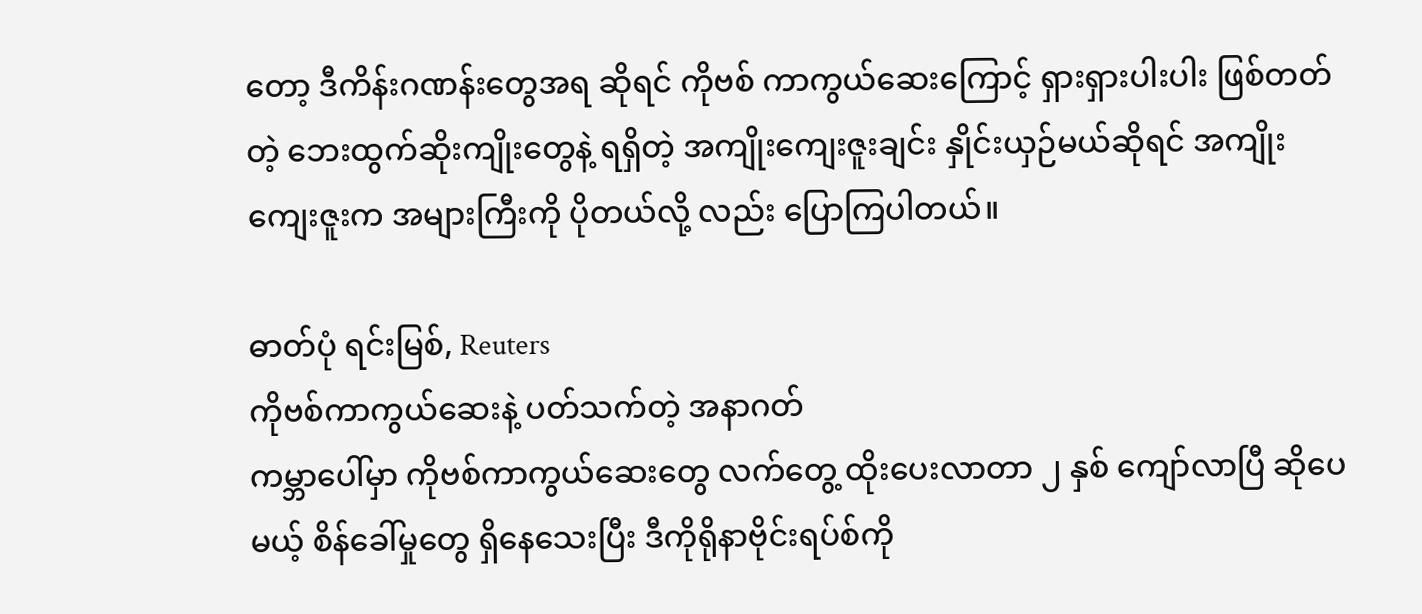တော့ ဒီကိန်းဂဏန်းတွေအရ ဆိုရင် ကိုဗစ် ကာကွယ်ဆေးကြောင့် ရှားရှားပါးပါး ဖြစ်တတ်တဲ့ ဘေးထွက်ဆိုးကျိုးတွေနဲ့ ရရှိတဲ့ အကျိုးကျေးဇူးချင်း နှိုင်းယှဉ်မယ်ဆိုရင် အကျိုးကျေးဇူးက အများကြီးကို ပိုတယ်လို့ လည်း ပြောကြပါတယ်။

ဓာတ်ပုံ ရင်းမြစ်, Reuters
ကိုဗစ်ကာကွယ်ဆေးနဲ့ ပတ်သက်တဲ့ အနာဂတ်
ကမ္ဘာပေါ်မှာ ကိုဗစ်ကာကွယ်ဆေးတွေ လက်တွေ့ ထိုးပေးလာတာ ၂ နှစ် ကျော်လာပြီ ဆိုပေမယ့် စိန်ခေါ်မှုတွေ ရှိနေသေးပြီး ဒီကိုရိုနာဗိုင်းရပ်စ်ကို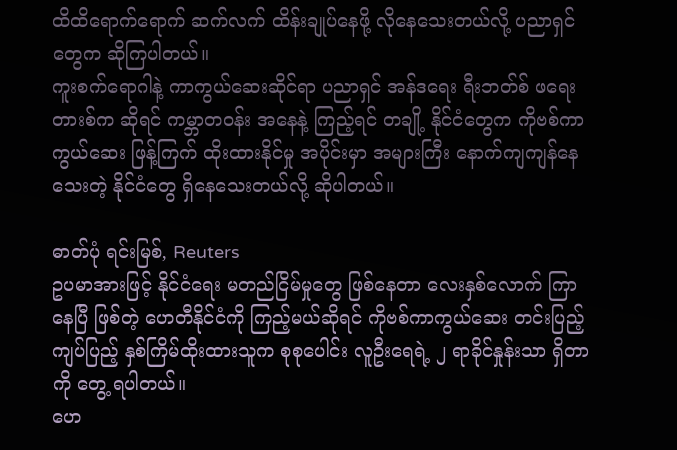ထိထိရောက်ရောက် ဆက်လက် ထိန်းချုပ်နေဖို့ လိုနေသေးတယ်လို့ ပညာရှင်တွေက ဆိုကြပါတယ်။
ကူးစက်ရောဂါနဲ့ ကာကွယ်ဆေးဆိုင်ရာ ပညာရှင် အန်ဒရေး ရီးဘတ်စ် ဖရေးတားစ်က ဆိုရင် ကမ္ဘာတဝန်း အနေနဲ့ ကြည့်ရင် တချို့ နိုင်ငံတွေက ကိုဗစ်ကာကွယ်ဆေး ဖြန့်ကြက် ထိုးထားနိုင်မှု အပိုင်းမှာ အများကြီး နောက်ကျကျန်နေသေးတဲ့ နိုင်ငံတွေ ရှိနေသေးတယ်လို့ ဆိုပါတယ်။

ဓာတ်ပုံ ရင်းမြစ်, Reuters
ဥပမာအားဖြင့် နိုင်ငံရေး မတည်ငြိမ်မှုတွေ ဖြစ်နေတာ လေးနှစ်လောက် ကြာနေပြီ ဖြစ်တဲ့ ဟေတီနိုင်ငံကို ကြည့်မယ်ဆိုရင် ကိုဗစ်ကာကွယ်ဆေး တင်းပြည့်ကျပ်ပြည့် နှစ်ကြိမ်ထိုးထားသူက စုစုပေါင်း လူဦးရေရဲ့ ၂ ရာခိုင်နှုန်းသာ ရှိတာကို တွေ့ ရပါတယ်။
ဟေ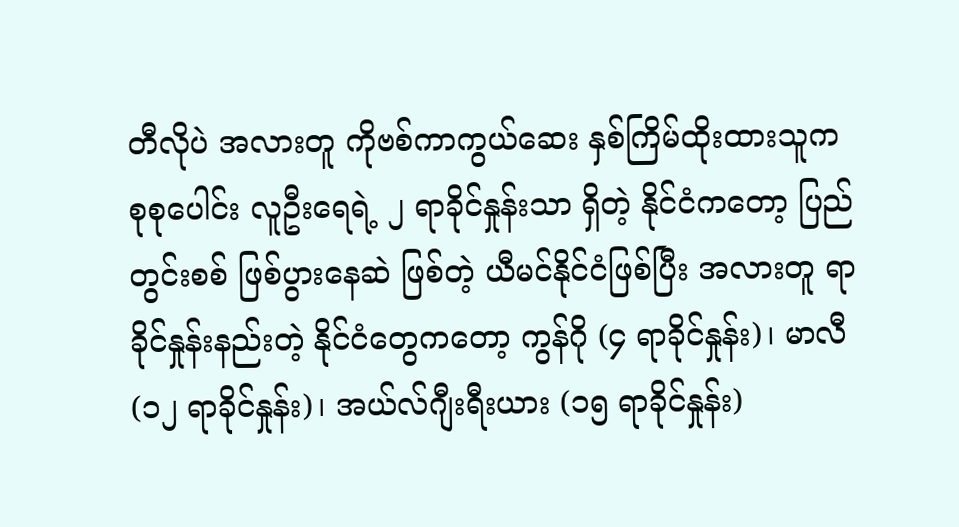တီလိုပဲ အလားတူ ကိုဗစ်ကာကွယ်ဆေး နှစ်ကြိမ်ထိုးထားသူက စုစုပေါင်း လူဦးရေရဲ့ ၂ ရာခိုင်နှုန်းသာ ရှိတဲ့ နိုင်ငံကတော့ ပြည်တွင်းစစ် ဖြစ်ပွားနေဆဲ ဖြစ်တဲ့ ယီမင်နိုင်ငံဖြစ်ပြီး အလားတူ ရာခိုင်နှုန်းနည်းတဲ့ နိုင်ငံတွေကတော့ ကွန်ဂို (၄ ရာခိုင်နှုန်း)၊ မာလီ (၁၂ ရာခိုင်နှုန်း)၊ အယ်လ်ဂျီးရီးယား (၁၅ ရာခိုင်နှုန်း)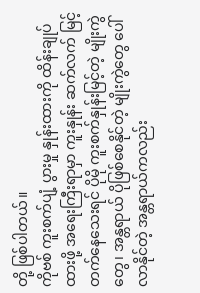တို့ ဖြစ်ပါတယ်။
ကိုဗစ် ကူးစက်ပျံ့ ပွားမှု နှုန်းထားကို ထိန်းချုပ်ထားဖို့ အရေးကြီးရာမှာ ကူးနှုန်း ဆက်လက် မြင့်တက်နေသေးရင် ပိုမို ကူးစက်နှုန်းမြင့်တဲ့ မျိုးကွဲတွေ၊ အန္တရာယ် ပိုဖြစ်စေနိုင်တဲ့ မျိုးကွဲတွေ ပေါ်လာနိုင်တဲ့ အန္တရာယ်ကလည်း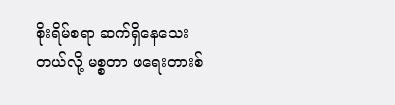စိုးရိမ်စရာ ဆက်ရှိနေသေးတယ်လို့ မစ္စတာ ဖရေးတားစ်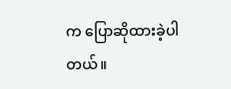က ပြောဆိုထားခဲ့ပါတယ်။